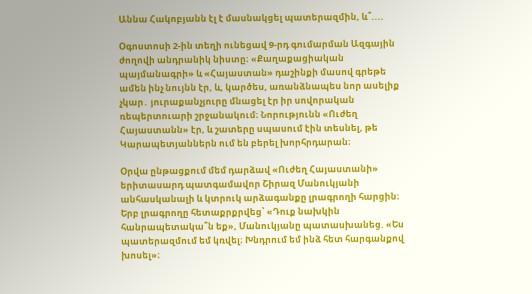Աննա Հակոբյանն էլ է մասնակցել պատերազմին, և՞....

Օգոստոսի 2-ին տեղի ունեցավ 9-րդ գումարման Ազգային ժողովի անդրանիկ նիստը։ «Քաղաքացիական պայմանագրի» և «Հայաստան» դաշինքի մասով գրեթե ամեն ինչ նույնն էր, և, կարծես, առանձնապես նոր ասելիք չկար․ յուրաքանչյուրը մնացել էր իր սովորական ռեպերտուարի շրջանակում։ Նորությունն «Ուժեղ Հայաստանն» էր, և շատերը սպասում էին տեսնել, թե Կարապետյաններն ում են բերել խորհրդարան։

Օրվա ընթացքում մեմ դարձավ «Ուժեղ Հայաստանի» երիտասարդ պատգամավոր Շիրազ Մանուկյանի անհասկանալի և կտրուկ արձագանքը լրագրողի հարցին։ Երբ լրագրողը հետաքրքրվեց՝ «Դուք նախկին հանրապետակա՞ն եք», Մանուկյանը պատասխանեց. «Ես պատերազմում եմ կռվել։ Խնդրում եմ ինձ հետ հարգանքով խոսել»։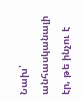Նախ՝ անհասկանալի էր, թե ինչու է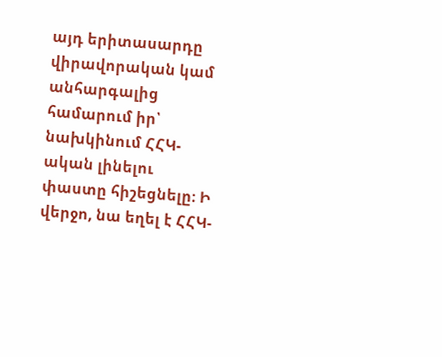այդ երիտասարդը վիրավորական կամ անհարգալից համարում իր՝ նախկինում ՀՀԿ-ական լինելու փաստը հիշեցնելը։ Ի վերջո, նա եղել է ՀՀԿ-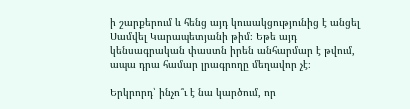ի շարքերում և հենց այդ կուսակցությունից է անցել Սամվել Կարապետյանի թիմ։ Եթե այդ կենսագրական փաստն իրեն անհարմար է թվում, ապա դրա համար լրագրողը մեղավոր չէ։

Երկրորդ՝ ինչո՞ւ է նա կարծում, որ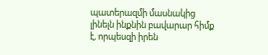պատերազմի մասնակից լինելն ինքնին բավարար հիմք է, որպեսզի իրեն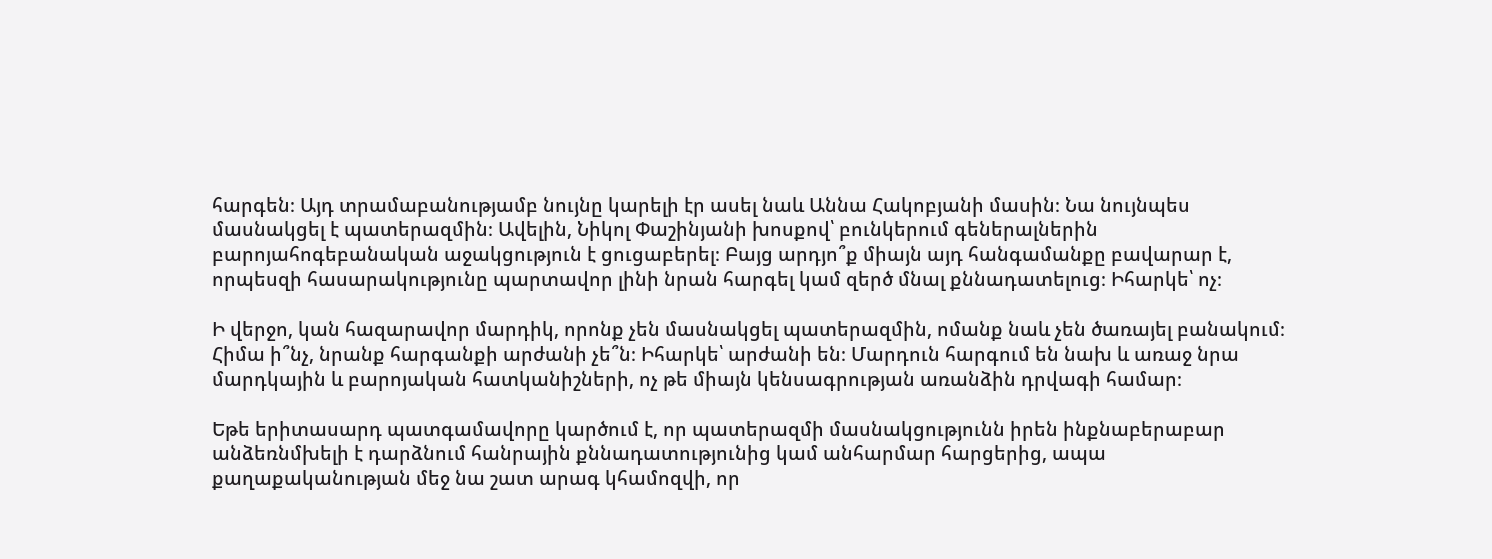հարգեն։ Այդ տրամաբանությամբ նույնը կարելի էր ասել նաև Աննա Հակոբյանի մասին։ Նա նույնպես մասնակցել է պատերազմին։ Ավելին, Նիկոլ Փաշինյանի խոսքով՝ բունկերում գեներալներին բարոյահոգեբանական աջակցություն է ցուցաբերել։ Բայց արդյո՞ք միայն այդ հանգամանքը բավարար է, որպեսզի հասարակությունը պարտավոր լինի նրան հարգել կամ զերծ մնալ քննադատելուց։ Իհարկե՝ ոչ։

Ի վերջո, կան հազարավոր մարդիկ, որոնք չեն մասնակցել պատերազմին, ոմանք նաև չեն ծառայել բանակում։ Հիմա ի՞նչ, նրանք հարգանքի արժանի չե՞ն։ Իհարկե՝ արժանի են։ Մարդուն հարգում են նախ և առաջ նրա մարդկային և բարոյական հատկանիշների, ոչ թե միայն կենսագրության առանձին դրվագի համար։

Եթե երիտասարդ պատգամավորը կարծում է, որ պատերազմի մասնակցությունն իրեն ինքնաբերաբար անձեռնմխելի է դարձնում հանրային քննադատությունից կամ անհարմար հարցերից, ապա քաղաքականության մեջ նա շատ արագ կհամոզվի, որ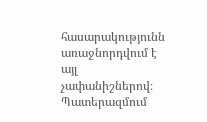հասարակությունն առաջնորդվում է այլ չափանիշներով։ Պատերազմում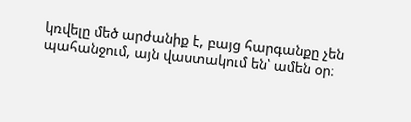կռվելը մեծ արժանիք է, բայց հարգանքը չեն պահանջում, այն վաստակում են՝ ամեն օր։